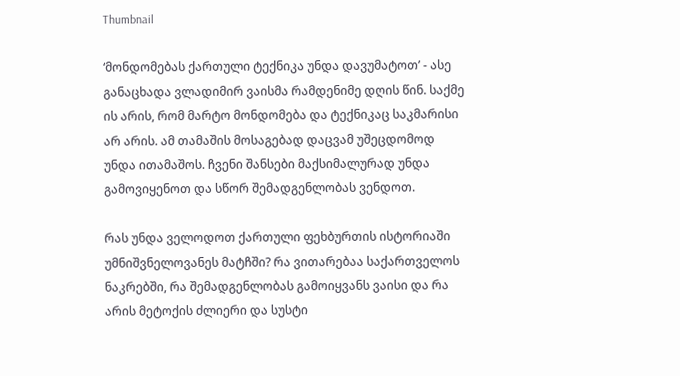Thumbnail

‘მონდომებას ქართული ტექნიკა უნდა დავუმატოთ’ - ასე განაცხადა ვლადიმირ ვაისმა რამდენიმე დღის წინ. საქმე ის არის, რომ მარტო მონდომება და ტექნიკაც საკმარისი არ არის. ამ თამაშის მოსაგებად დაცვამ უშეცდომოდ უნდა ითამაშოს. ჩვენი შანსები მაქსიმალურად უნდა გამოვიყენოთ და სწორ შემადგენლობას ვენდოთ.

რას უნდა ველოდოთ ქართული ფეხბურთის ისტორიაში უმნიშვნელოვანეს მატჩში? რა ვითარებაა საქართველოს ნაკრებში, რა შემადგენლობას გამოიყვანს ვაისი და რა არის მეტოქის ძლიერი და სუსტი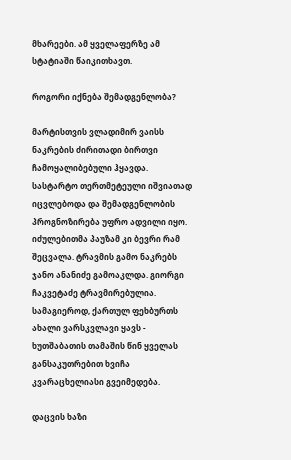მხარეები. ამ ყველაფერზე ამ სტატიაში წაიკითხავთ.

როგორი იქნება შემადგენლობა?

მარტისთვის ვლადიმირ ვაისს ნაკრების ძირითადი ბირთვი ჩამოყალიბებული ჰყავდა. სასტარტო თერთმეტეული იშვიათად იცვლებოდა და შემადგენლობის პროგნოზირება უფრო ადვილი იყო. იძულებითმა პაუზამ კი ბევრი რამ შეცვალა. ტრავმის გამო ნაკრებს ჯანო ანანიძე გამოაკლდა. გიორგი ჩაკვეტაძე ტრავმირებულია. სამაგიეროდ, ქართულ ფეხბურთს ახალი ვარსკვლავი ყავს - ხუთშაბათის თამაშის წინ ყველას განსაკუთრებით ხვიჩა კვარაცხელიასი გვეიმედება.

დაცვის ხაზი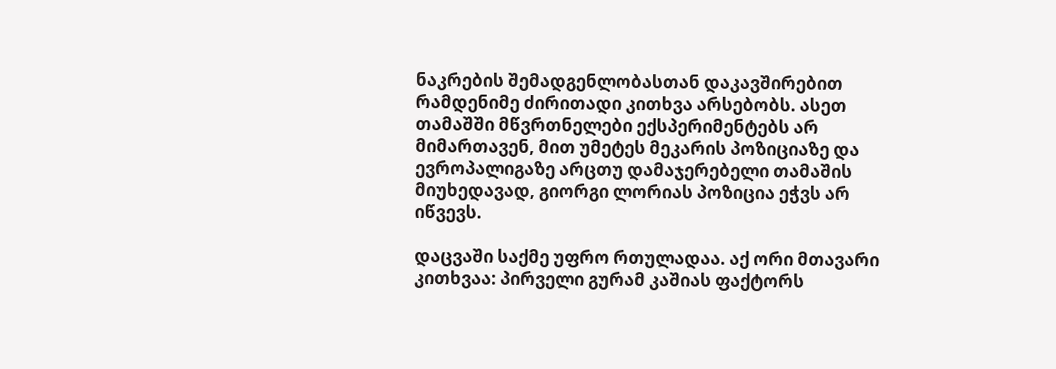ნაკრების შემადგენლობასთან დაკავშირებით რამდენიმე ძირითადი კითხვა არსებობს. ასეთ თამაშში მწვრთნელები ექსპერიმენტებს არ მიმართავენ, მით უმეტეს მეკარის პოზიციაზე და ევროპალიგაზე არცთუ დამაჯერებელი თამაშის მიუხედავად, გიორგი ლორიას პოზიცია ეჭვს არ იწვევს.

დაცვაში საქმე უფრო რთულადაა. აქ ორი მთავარი კითხვაა: პირველი გურამ კაშიას ფაქტორს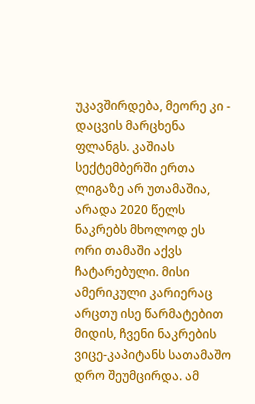უკავშირდება, მეორე კი - დაცვის მარცხენა ფლანგს. კაშიას სექტემბერში ერთა ლიგაზე არ უთამაშია, არადა 2020 წელს ნაკრებს მხოლოდ ეს ორი თამაში აქვს ჩატარებული. მისი ამერიკული კარიერაც არცთუ ისე წარმატებით მიდის, ჩვენი ნაკრების ვიცე-კაპიტანს სათამაშო დრო შეუმცირდა. ამ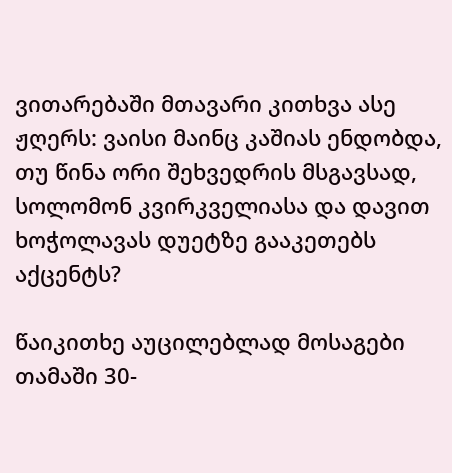ვითარებაში მთავარი კითხვა ასე ჟღერს: ვაისი მაინც კაშიას ენდობდა, თუ წინა ორი შეხვედრის მსგავსად, სოლომონ კვირკველიასა და დავით ხოჭოლავას დუეტზე გააკეთებს აქცენტს?

წაიკითხე აუცილებლად მოსაგები თამაში 30-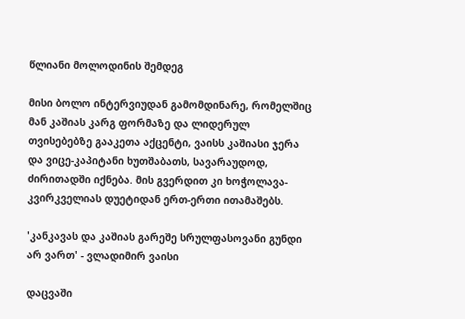წლიანი მოლოდინის შემდეგ

მისი ბოლო ინტერვიუდან გამომდინარე, რომელშიც მან კაშიას კარგ ფორმაზე და ლიდერულ თვისებებზე გააკეთა აქცენტი, ვაისს კაშიასი ჯერა და ვიცე-კაპიტანი ხუთშაბათს, სავარაუდოდ, ძირითადში იქნება. მის გვერდით კი ხოჭოლავა-კვირკველიას დუეტიდან ერთ-ერთი ითამაშებს.

'კანკავას და კაშიას გარეშე სრულფასოვანი გუნდი არ ვართ' - ვლადიმირ ვაისი

დაცვაში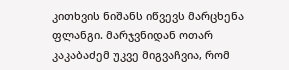კითხვის ნიშანს იწვევს მარცხენა ფლანგი. მარჯვნიდან ოთარ კაკაბაძემ უკვე მიგვაჩვია, რომ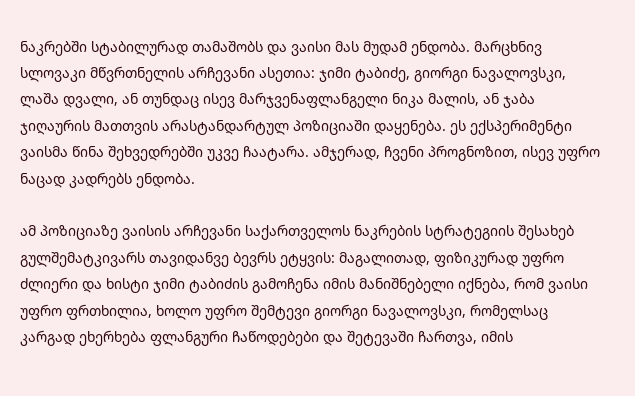ნაკრებში სტაბილურად თამაშობს და ვაისი მას მუდამ ენდობა. მარცხნივ სლოვაკი მწვრთნელის არჩევანი ასეთია: ჯიმი ტაბიძე, გიორგი ნავალოვსკი, ლაშა დვალი, ან თუნდაც ისევ მარჯვენაფლანგელი ნიკა მალის, ან ჯაბა ჯიღაურის მათთვის არასტანდარტულ პოზიციაში დაყენება. ეს ექსპერიმენტი ვაისმა წინა შეხვედრებში უკვე ჩაატარა. ამჯერად, ჩვენი პროგნოზით, ისევ უფრო ნაცად კადრებს ენდობა.

ამ პოზიციაზე ვაისის არჩევანი საქართველოს ნაკრების სტრატეგიის შესახებ გულშემატკივარს თავიდანვე ბევრს ეტყვის: მაგალითად, ფიზიკურად უფრო ძლიერი და ხისტი ჯიმი ტაბიძის გამოჩენა იმის მანიშნებელი იქნება, რომ ვაისი უფრო ფრთხილია, ხოლო უფრო შემტევი გიორგი ნავალოვსკი, რომელსაც კარგად ეხერხება ფლანგური ჩაწოდებები და შეტევაში ჩართვა, იმის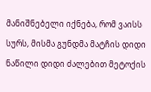მანიშნებელი იქნება, რომ ვაისს სურს, მისმა გუნდმა მატჩის დიდი ნაწილი დიდი ძალებით მეტოქის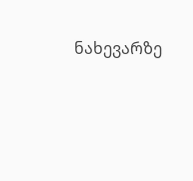ნახევარზე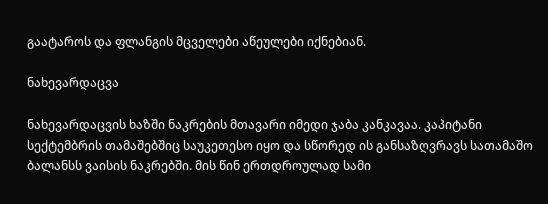გაატაროს და ფლანგის მცველები აწეულები იქნებიან.

ნახევარდაცვა

ნახევარდაცვის ხაზში ნაკრების მთავარი იმედი ჯაბა კანკავაა. კაპიტანი სექტემბრის თამაშებშიც საუკეთესო იყო და სწორედ ის განსაზღვრავს სათამაშო ბალანსს ვაისის ნაკრებში. მის წინ ერთდროულად სამი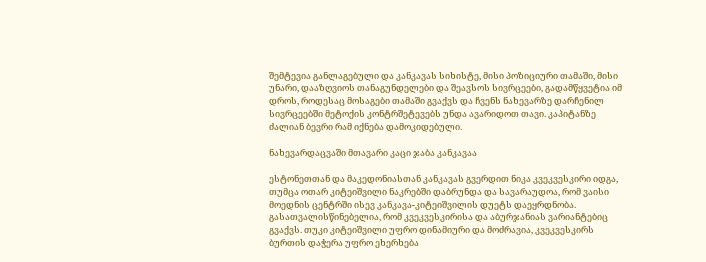შემტევია განლაგებული და კანკავას სიხისტე, მისი პოზიციური თამაში, მისი უნარი, დააზღვიოს თანაგუნდელები და შეავსოს სივრცეები, გადამწყვეტია იმ დროს, როდესაც მოსაგები თამაში გვაქვს და ჩვენს ნახევარზე დარჩენილ სივრცეებში მეტოქის კონტრშეტევებს უნდა ავარიდოთ თავი. კაპიტანზე ძალიან ბევრი რამ იქნება დამოკიდებული.

ნახევარდაცვაში მთავარი კაცი ჯაბა კანკავაა

ესტონეთთან და მაკედონიასთან კანკავას გვერდით ნიკა კვეკვესკირი იდგა, თუმცა ოთარ კიტეიშვილი ნაკრებში დაბრუნდა და სავარაუდოა, რომ ვაისი მოედნის ცენტრში ისევ კანკავა-კიტეიშვილის დუეტს დაეყრდნობა. გასათვალისწინებელია, რომ კვეკვესკირისა და აბურჯანიას ვარიანტებიც გვაქვს. თუკი კიტეიშვილი უფრო დინამიური და მოძრავია, კვეკვესკირს ბურთის დაჭერა უფრო ეხერხება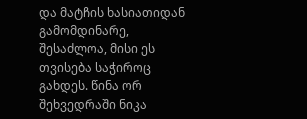და მატჩის ხასიათიდან გამომდინარე, შესაძლოა, მისი ეს თვისება საჭიროც გახდეს. წინა ორ შეხვედრაში ნიკა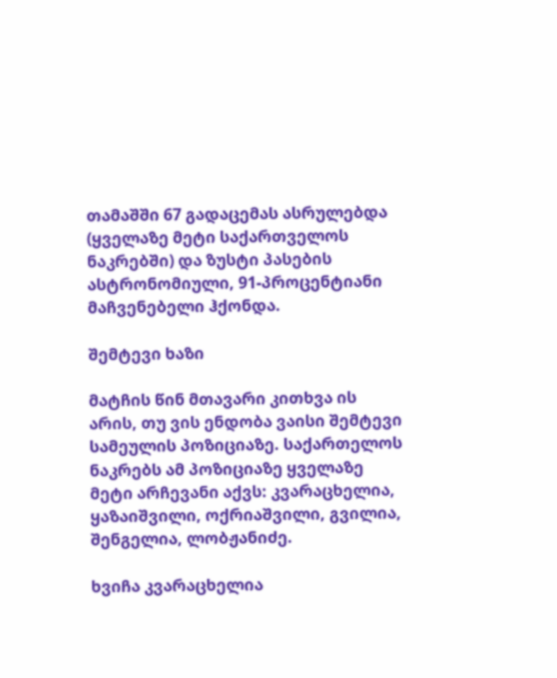თამაშში 67 გადაცემას ასრულებდა (ყველაზე მეტი საქართველოს ნაკრებში) და ზუსტი პასების ასტრონომიული, 91-პროცენტიანი მაჩვენებელი ჰქონდა.

შემტევი ხაზი

მატჩის წინ მთავარი კითხვა ის არის, თუ ვის ენდობა ვაისი შემტევი სამეულის პოზიციაზე. საქართელოს ნაკრებს ამ პოზიციაზე ყველაზე მეტი არჩევანი აქვს: კვარაცხელია, ყაზაიშვილი, ოქრიაშვილი, გვილია, შენგელია, ლობჟანიძე.

ხვიჩა კვარაცხელია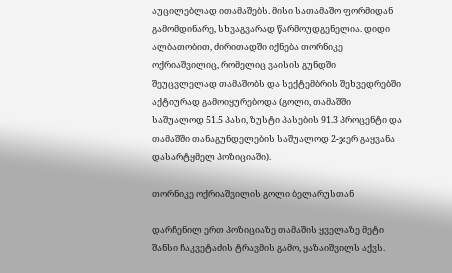აუცილებლად ითამაშებს. მისი სათამაშო ფორმიდან გამომდინარე, სხვაგვარად წარმოუდგენელია. დიდი ალბათობით, ძირითადში იქნება თორნიკე ოქრიაშვილიც, რომელიც ვაისის გუნდში შეუცვლელად თამაშობს და სექტემბრის შეხვედრებში აქტიურად გამოიყურებოდა (გოლი, თამაშში საშუალოდ 51.5 პასი, ზუსტი პასების 91.3 პროცენტი და თამაშში თანაგუნდელების საშუალოდ 2-ჯერ გაყვანა დასარტყმელ პოზიციაში).

თორნიკე ოქრიაშვილის გოლი ბელარუსთან

დარჩენილ ერთ პოზიციაზე თამაშის ყველაზე მეტი შანსი ჩაკვეტაძის ტრავმის გამო, ყაზაიშვილს აქვს.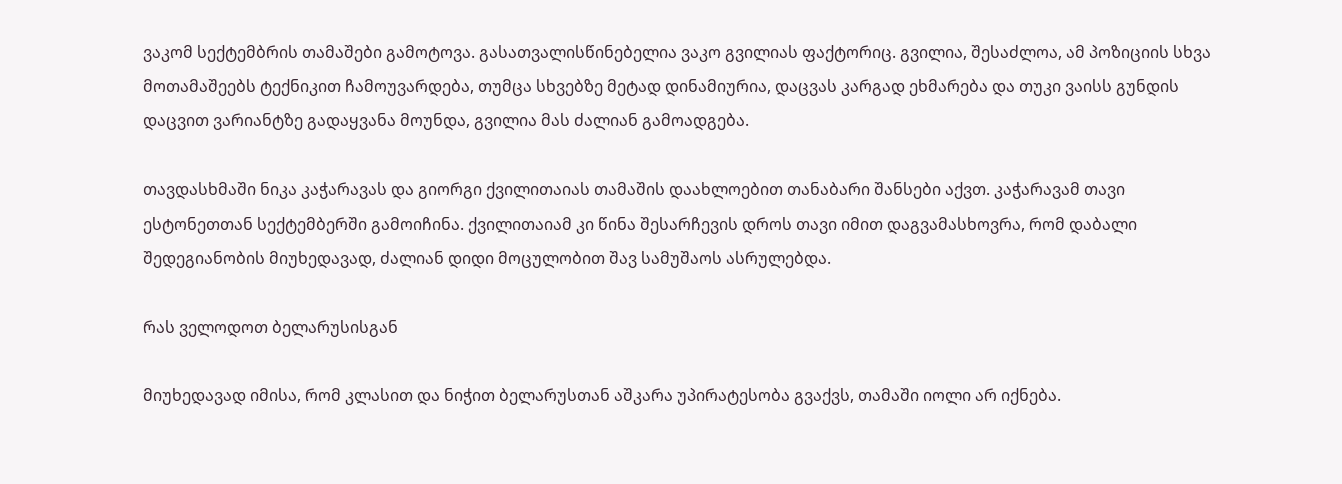ვაკომ სექტემბრის თამაშები გამოტოვა. გასათვალისწინებელია ვაკო გვილიას ფაქტორიც. გვილია, შესაძლოა, ამ პოზიციის სხვა მოთამაშეებს ტექნიკით ჩამოუვარდება, თუმცა სხვებზე მეტად დინამიურია, დაცვას კარგად ეხმარება და თუკი ვაისს გუნდის დაცვით ვარიანტზე გადაყვანა მოუნდა, გვილია მას ძალიან გამოადგება.

თავდასხმაში ნიკა კაჭარავას და გიორგი ქვილითაიას თამაშის დაახლოებით თანაბარი შანსები აქვთ. კაჭარავამ თავი ესტონეთთან სექტემბერში გამოიჩინა. ქვილითაიამ კი წინა შესარჩევის დროს თავი იმით დაგვამასხოვრა, რომ დაბალი შედეგიანობის მიუხედავად, ძალიან დიდი მოცულობით შავ სამუშაოს ასრულებდა.

რას ველოდოთ ბელარუსისგან

მიუხედავად იმისა, რომ კლასით და ნიჭით ბელარუსთან აშკარა უპირატესობა გვაქვს, თამაში იოლი არ იქნება.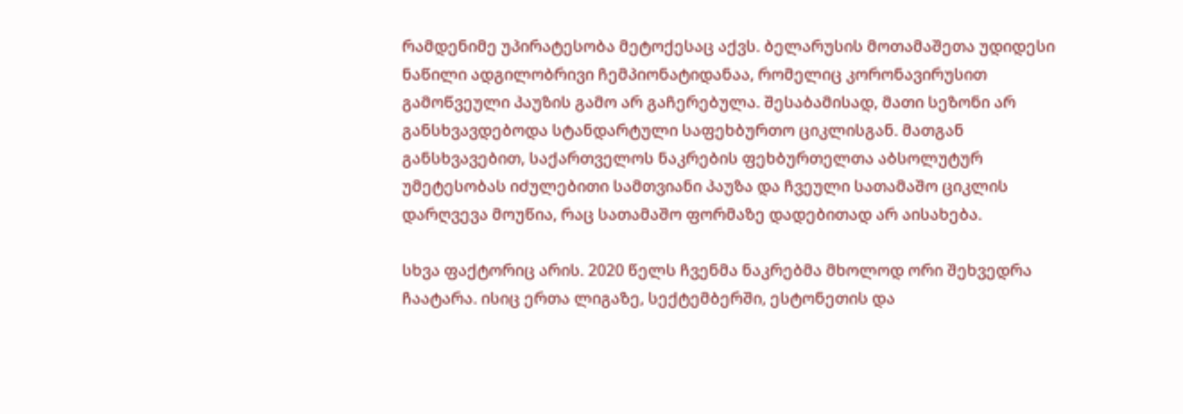რამდენიმე უპირატესობა მეტოქესაც აქვს. ბელარუსის მოთამაშეთა უდიდესი ნაწილი ადგილობრივი ჩემპიონატიდანაა, რომელიც კორონავირუსით გამოწვეული პაუზის გამო არ გაჩერებულა. შესაბამისად, მათი სეზონი არ განსხვავდებოდა სტანდარტული საფეხბურთო ციკლისგან. მათგან განსხვავებით, საქართველოს ნაკრების ფეხბურთელთა აბსოლუტურ უმეტესობას იძულებითი სამთვიანი პაუზა და ჩვეული სათამაშო ციკლის დარღვევა მოუწია, რაც სათამაშო ფორმაზე დადებითად არ აისახება.

სხვა ფაქტორიც არის. 2020 წელს ჩვენმა ნაკრებმა მხოლოდ ორი შეხვედრა ჩაატარა. ისიც ერთა ლიგაზე, სექტემბერში, ესტონეთის და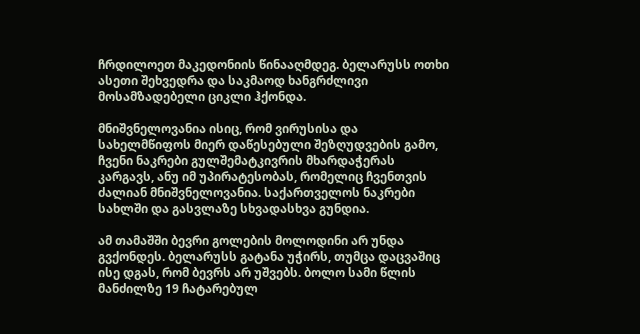ჩრდილოეთ მაკედონიის წინააღმდეგ. ბელარუსს ოთხი ასეთი შეხვედრა და საკმაოდ ხანგრძლივი მოსამზადებელი ციკლი ჰქონდა.

მნიშვნელოვანია ისიც, რომ ვირუსისა და სახელმწიფოს მიერ დაწესებული შეზღუდვების გამო, ჩვენი ნაკრები გულშემატკივრის მხარდაჭერას კარგავს, ანუ იმ უპირატესობას, რომელიც ჩვენთვის ძალიან მნიშვნელოვანია. საქართველოს ნაკრები სახლში და გასვლაზე სხვადასხვა გუნდია.

ამ თამაშში ბევრი გოლების მოლოდინი არ უნდა გვქონდეს. ბელარუსს გატანა უჭირს, თუმცა დაცვაშიც ისე დგას, რომ ბევრს არ უშვებს. ბოლო სამი წლის მანძილზე 19 ჩატარებულ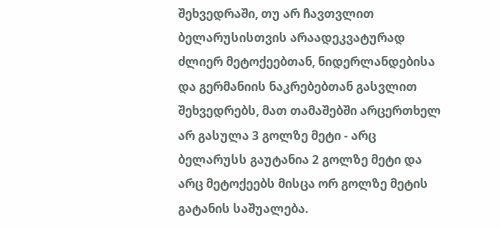შეხვედრაში, თუ არ ჩავთვლით ბელარუსისთვის არაადეკვატურად ძლიერ მეტოქეებთან, ნიდერლანდებისა და გერმანიის ნაკრებებთან გასვლით შეხვედრებს, მათ თამაშებში არცერთხელ არ გასულა 3 გოლზე მეტი - არც ბელარუსს გაუტანია 2 გოლზე მეტი და არც მეტოქეებს მისცა ორ გოლზე მეტის გატანის საშუალება.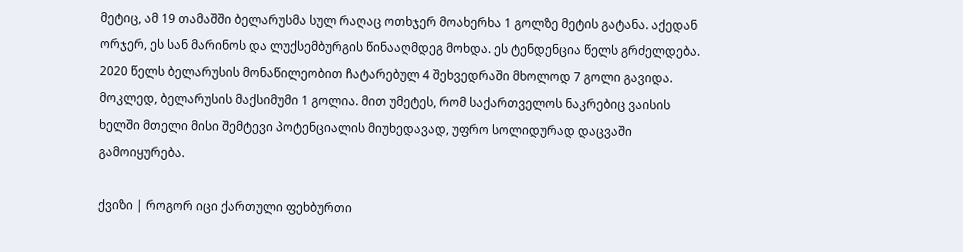მეტიც, ამ 19 თამაშში ბელარუსმა სულ რაღაც ოთხჯერ მოახერხა 1 გოლზე მეტის გატანა. აქედან ორჯერ, ეს სან მარინოს და ლუქსემბურგის წინააღმდეგ მოხდა. ეს ტენდენცია წელს გრძელდება. 2020 წელს ბელარუსის მონაწილეობით ჩატარებულ 4 შეხვედრაში მხოლოდ 7 გოლი გავიდა. მოკლედ, ბელარუსის მაქსიმუმი 1 გოლია. მით უმეტეს, რომ საქართველოს ნაკრებიც ვაისის ხელში მთელი მისი შემტევი პოტენციალის მიუხედავად, უფრო სოლიდურად დაცვაში გამოიყურება.

ქვიზი | როგორ იცი ქართული ფეხბურთი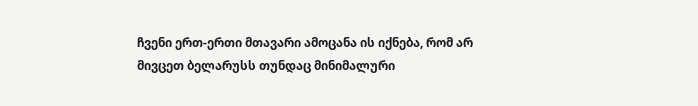ჩვენი ერთ-ერთი მთავარი ამოცანა ის იქნება, რომ არ მივცეთ ბელარუსს თუნდაც მინიმალური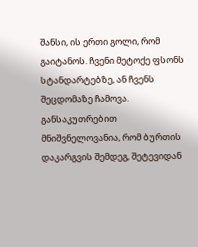შანსი, ის ერთი გოლი, რომ გაიტანოს. ჩვენი მეტოქე ფსონს სტანდარტებზე, ან ჩვენს შეცდომაზე ჩამოვა. განსაკუთრებით მნიშვნელოვანია, რომ ბურთის დაკარგვის შემდეგ, შეტევიდან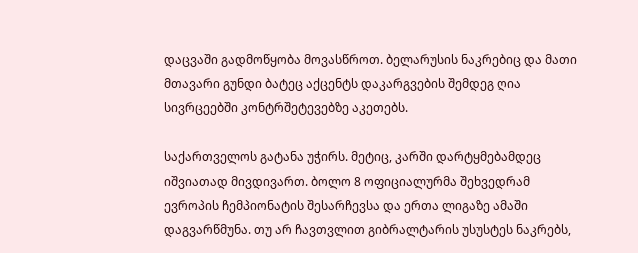დაცვაში გადმოწყობა მოვასწროთ. ბელარუსის ნაკრებიც და მათი მთავარი გუნდი ბატეც აქცენტს დაკარგვების შემდეგ ღია სივრცეებში კონტრშეტევებზე აკეთებს.

საქართველოს გატანა უჭირს. მეტიც, კარში დარტყმებამდეც იშვიათად მივდივართ. ბოლო 8 ოფიციალურმა შეხვედრამ ევროპის ჩემპიონატის შესარჩევსა და ერთა ლიგაზე ამაში დაგვარწმუნა. თუ არ ჩავთვლით გიბრალტარის უსუსტეს ნაკრებს,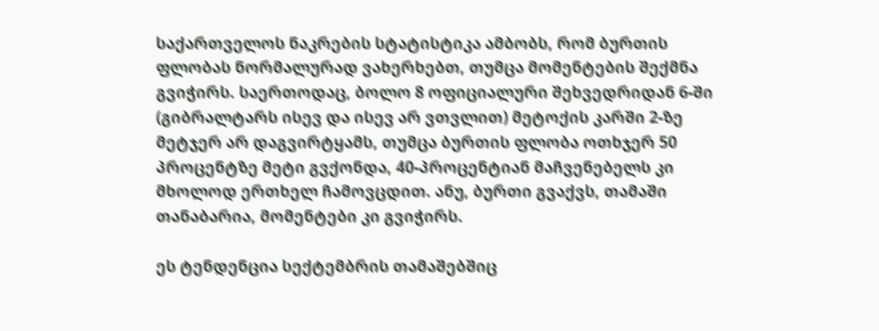საქართველოს ნაკრების სტატისტიკა ამბობს, რომ ბურთის ფლობას ნორმალურად ვახერხებთ, თუმცა მომენტების შექმნა გვიჭირს. საერთოდაც, ბოლო 8 ოფიციალური შეხვედრიდან 6-ში (გიბრალტარს ისევ და ისევ არ ვთვლით) მეტოქის კარში 2-ზე მეტჯერ არ დაგვირტყამს, თუმცა ბურთის ფლობა ოთხჯერ 50 პროცენტზე მეტი გვქონდა, 40-პროცენტიან მაჩვენებელს კი მხოლოდ ერთხელ ჩამოვცდით. ანუ, ბურთი გვაქვს, თამაში თანაბარია, მომენტები კი გვიჭირს.

ეს ტენდენცია სექტემბრის თამაშებშიც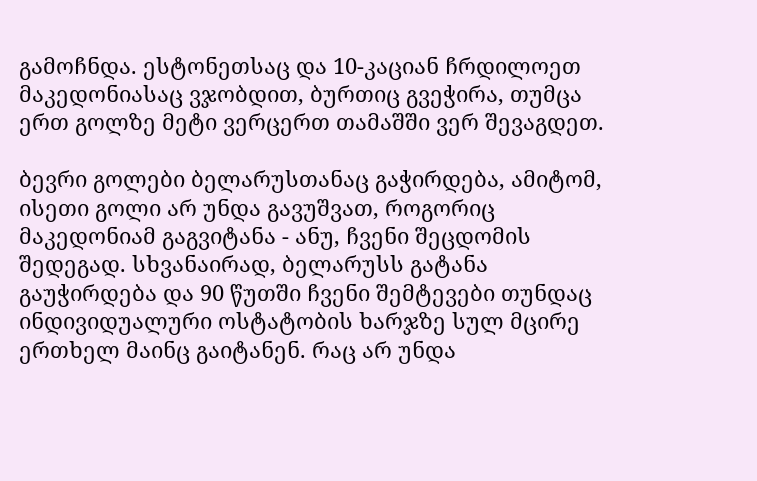გამოჩნდა. ესტონეთსაც და 10-კაციან ჩრდილოეთ მაკედონიასაც ვჯობდით, ბურთიც გვეჭირა, თუმცა ერთ გოლზე მეტი ვერცერთ თამაშში ვერ შევაგდეთ.

ბევრი გოლები ბელარუსთანაც გაჭირდება, ამიტომ, ისეთი გოლი არ უნდა გავუშვათ, როგორიც მაკედონიამ გაგვიტანა - ანუ, ჩვენი შეცდომის შედეგად. სხვანაირად, ბელარუსს გატანა გაუჭირდება და 90 წუთში ჩვენი შემტევები თუნდაც ინდივიდუალური ოსტატობის ხარჯზე სულ მცირე ერთხელ მაინც გაიტანენ. რაც არ უნდა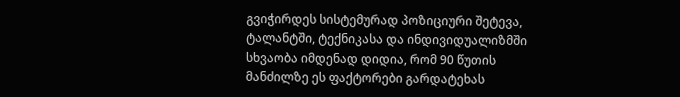გვიჭირდეს სისტემურად პოზიციური შეტევა, ტალანტში, ტექნიკასა და ინდივიდუალიზმში სხვაობა იმდენად დიდია, რომ 90 წუთის მანძილზე ეს ფაქტორები გარდატეხას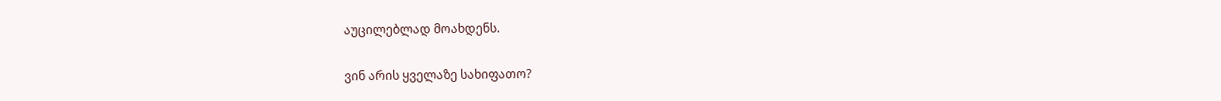აუცილებლად მოახდენს.

ვინ არის ყველაზე სახიფათო?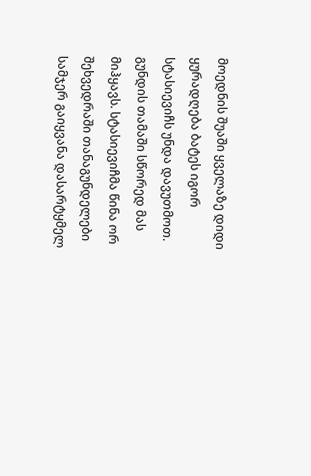მოედნის შუაში ყველაზე დიდი ყურადღება ბატეს იგორ სტასიევიჩს უნდა დავუთმოთ. გუნდის თამაში სწორედ მას მიჰყავს. სტასიევიჩმა წინა ორ შეხვედრაში თანაგუნდელები სამჯერ გაიყვანა დასარტყმელ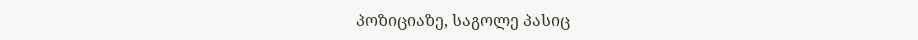პოზიციაზე, საგოლე პასიც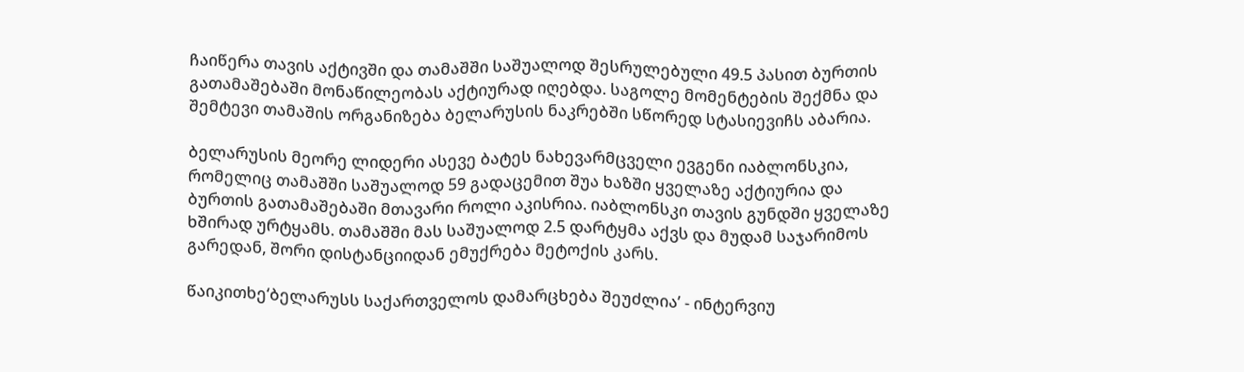ჩაიწერა თავის აქტივში და თამაშში საშუალოდ შესრულებული 49.5 პასით ბურთის გათამაშებაში მონაწილეობას აქტიურად იღებდა. საგოლე მომენტების შექმნა და შემტევი თამაშის ორგანიზება ბელარუსის ნაკრებში სწორედ სტასიევიჩს აბარია.

ბელარუსის მეორე ლიდერი ასევე ბატეს ნახევარმცველი ევგენი იაბლონსკია, რომელიც თამაშში საშუალოდ 59 გადაცემით შუა ხაზში ყველაზე აქტიურია და ბურთის გათამაშებაში მთავარი როლი აკისრია. იაბლონსკი თავის გუნდში ყველაზე ხშირად ურტყამს. თამაშში მას საშუალოდ 2.5 დარტყმა აქვს და მუდამ საჯარიმოს გარედან, შორი დისტანციიდან ემუქრება მეტოქის კარს.

წაიკითხე‘ბელარუსს საქართველოს დამარცხება შეუძლია’ - ინტერვიუ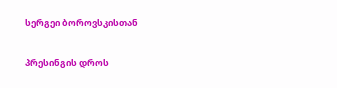სერგეი ბოროვსკისთან

პრესინგის დროს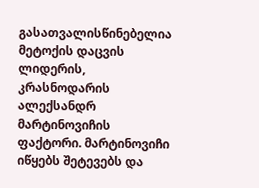გასათვალისწინებელია მეტოქის დაცვის ლიდერის, კრასნოდარის ალექსანდრ მარტინოვიჩის ფაქტორი. მარტინოვიჩი იწყებს შეტევებს და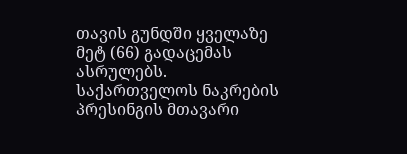თავის გუნდში ყველაზე მეტ (66) გადაცემას ასრულებს. საქართველოს ნაკრების პრესინგის მთავარი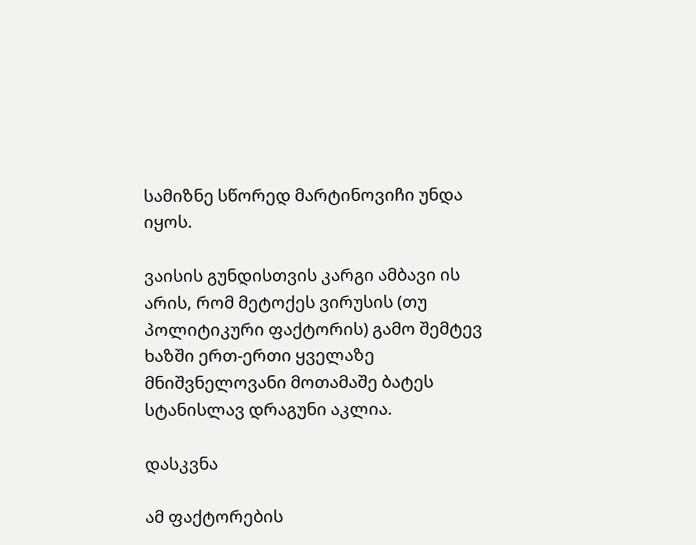სამიზნე სწორედ მარტინოვიჩი უნდა იყოს.

ვაისის გუნდისთვის კარგი ამბავი ის არის, რომ მეტოქეს ვირუსის (თუ პოლიტიკური ფაქტორის) გამო შემტევ ხაზში ერთ-ერთი ყველაზე მნიშვნელოვანი მოთამაშე ბატეს სტანისლავ დრაგუნი აკლია.

დასკვნა

ამ ფაქტორების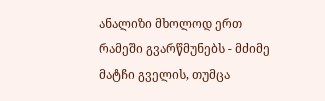ანალიზი მხოლოდ ერთ რამეში გვარწმუნებს - მძიმე მატჩი გველის, თუმცა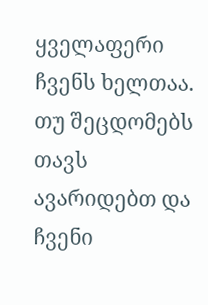ყველაფერი ჩვენს ხელთაა. თუ შეცდომებს თავს ავარიდებთ და ჩვენი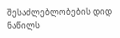შესაძლებლობების დიდ ნაწილს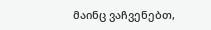მაინც ვაჩვენებთ,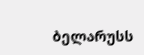ბელარუსს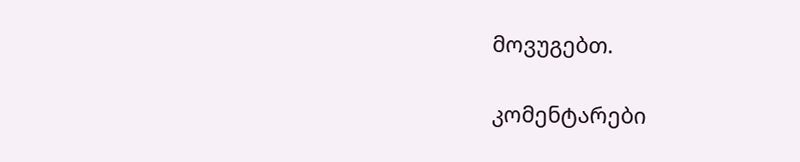მოვუგებთ.

კომენტარები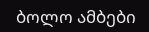ბოლო ამბები